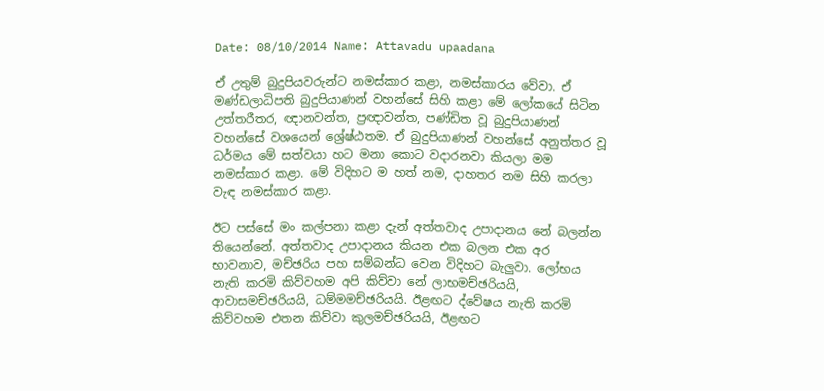Date: 08/10/2014 Name: Attavadu upaadana

ඒ උතුම් බුදුපියවරුන්ට නමස්කාර කළා, නමස්කාරය වේවා. ඒ මණ්ඩලාධිපති බුදුපියාණන් වහන්සේ සිහි කළා මේ ලෝකයේ සිටින උත්තරීතර, ඥානවන්ත, ප්‍රඥාවන්ත, පණ්ඩිත වූ බුදුපියාණන් වහන්සේ වශයෙන් ශ්‍රේෂ්ඨතම. ඒ බුදුපියාණන් වහන්සේ අනුත්තර වූ ධර්මය මේ සත්වයා හට මනා කොට වදාරනවා කියලා මම නමස්කාර කළා. මේ විදිහට ම හත් නම, දාහතර නම සිහි කරලා වැඳ නමස්කාර කළා.

ඊට පස්සේ මං කල්පනා කළා දැන් අත්තවාද උපාදානය නේ බලන්න තියෙන්නේ. අත්තවාද උපාදානය කියන එක බලන එක අර භාවනාව, මච්ඡරිය පහ සම්බන්ධ වෙන විදිහට බැලුවා. ලෝභය නැති කරමි කිව්වහම අපි කිව්වා නේ ලාභමච්ඡරියයි, ආවාසමච්ඡරියයි, ධම්මමච්ඡරියයි. ඊළඟට ද්වේෂය නැති කරමි කිව්වහම එතන කිව්වා කුලමච්ඡරියයි, ඊළඟට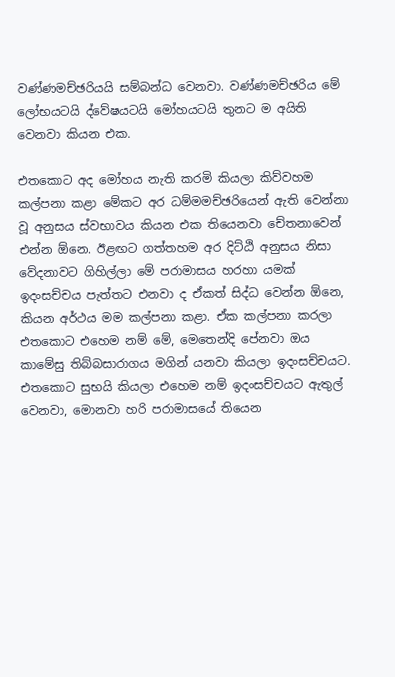වණ්ණමච්ඡරියයි සම්බන්ධ වෙනවා. වණ්ණමච්ඡරිය මේ ලෝභයටයි ද්වේෂයටයි මෝහයටයි තුනට ම අයිති වෙනවා කියන එක.

එතකොට අද මෝහය නැති කරමි කියලා කිව්වහම කල්පනා කළා මේකට අර ධම්මමච්ඡරියෙන් ඇති වෙන්නා වූ අනුසය ස්වභාවය කියන එක තියෙනවා චේතනාවෙන් එන්න ඕනෙ. ඊළඟට ගත්තහම අර දිට්ඨි අනුසය නිසා වේදනාවට ගිහිල්ලා මේ පරාමාසය හරහා යමක් ඉදංසච්චය පැත්තට එනවා ද ඒකත් සිද්ධ වෙන්න ඕනෙ, කියන අර්ථය මම කල්පනා කළා. ඒක කල්පනා කරලා එතකොට එහෙම නම් මේ, මෙතෙන්දි පේනවා ඔය කාමේසු තිබ්බසාරාගය මගින් යනවා කියලා ඉදංසච්චයට. එතකොට සුභයි කියලා එහෙම නම් ඉදංසච්චයට ඇතුල් වෙනවා, මොනවා හරි පරාමාසයේ තියෙන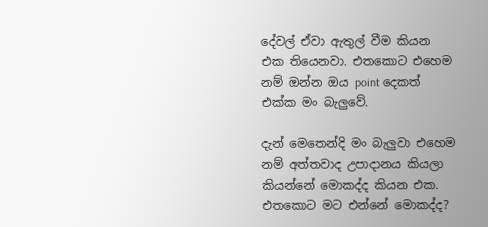දේවල් ඒවා ඇතුල් වීම කියන එක තියෙනවා. එතකොට එහෙම නම් ඔන්න ඔය point දෙකත් එක්ක මං බැලුවේ.

දැන් මෙතෙන්දි මං බැලුවා එහෙම නම් අත්තවාද උපාදානය කියලා කියන්නේ මොකද්ද කියන එක. එතකොට මට එන්නේ මොකද්ද?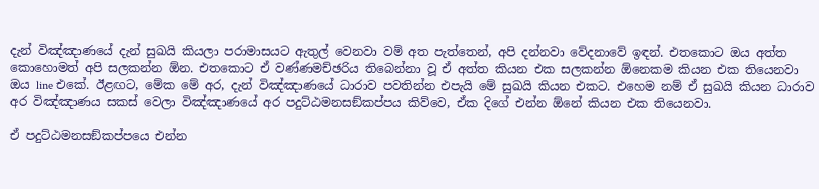දැන් විඤ්ඤාණයේ දැන් සුඛයි කියලා පරාමාසයට ඇතුල් වෙනවා වම් අත පැත්තෙන්, අපි දන්නවා වේදනාවේ ඉඳන්. එතකොට ඔය අත්ත කොහොමත් අපි සලකන්න ඕන. එතකොට ඒ වණ්ණමච්ඡරිය තිබෙන්නා වූ ඒ අත්ත කියන එක සලකන්න ඕනෙකම කියන එක තියෙනවා ඔය line එකේ. ඊළඟට, මේක මේ අර, දැන් විඤ්ඤාණයේ ධාරාව පවතින්න එපැයි මේ සුඛයි කියන එකට. එහෙම නම් ඒ සුඛයි කියන ධාරාව අර විඤ්ඤාණය සකස් වෙලා විඤ්ඤාණයේ අර පදුට්ඨමනසඞ්කප්පය කිව්වෙ, ඒක දිගේ එන්න ඕනේ කියන එක තියෙනවා.

ඒ පදුට්ඨමනසඞ්කප්පයෙ එන්න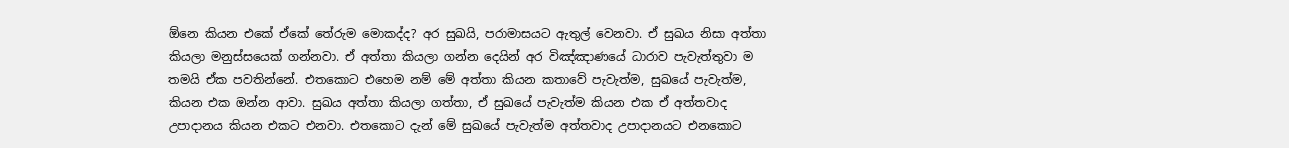ඕනෙ කියන එකේ ඒකේ තේරුම මොකද්ද? අර සුඛයි, පරාමාසයට ඇතුල් වෙනවා. ඒ සුඛය නිසා අත්තා කියලා මනුස්සයෙක් ගන්නවා. ඒ අත්තා කියලා ගන්න දෙයින් අර විඤ්ඤාණයේ ධාරාව පැවැත්තුවා ම තමයි ඒක පවතින්නේ. එතකොට එහෙම නම් මේ අත්තා කියන කතාවේ පැවැත්ම, සුඛයේ පැවැත්ම, කියන එක ඔන්න ආවා. සුඛය අත්තා කියලා ගත්තා, ඒ සුඛයේ පැවැත්ම කියන එක ඒ අත්තවාද උපාදානය කියන එකට එනවා. එතකොට දැන් මේ සුඛයේ පැවැත්ම අත්තවාද උපාදානයට එනකොට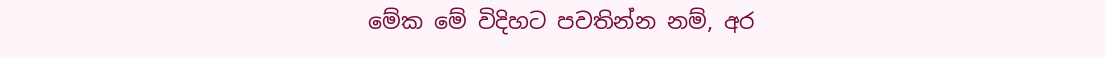මේක මේ විදිහට පවතින්න නම්, අර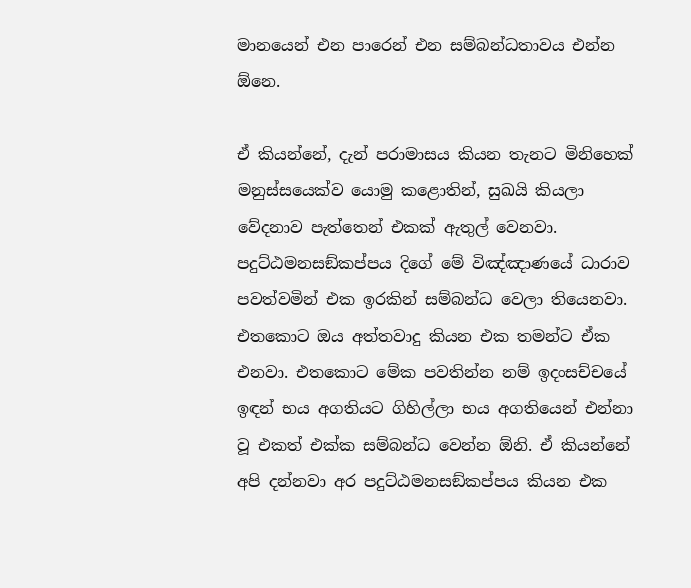මානයෙන් එන පාරෙන් එන සම්බන්ධතාවය එන්න ඕනෙ.

ඒ කියන්නේ, දැන් පරාමාසය කියන තැනට මිනිහෙක් මනුස්සයෙක්ව යොමු කළොතින්, සුඛයි කියලා වේදනාව පැත්තෙන් එකක් ඇතුල් වෙනවා. පදුට්ඨමනසඞ්කප්පය දිගේ මේ විඤ්ඤාණයේ ධාරාව පවත්වමින් එක ඉරකින් සම්බන්ධ වෙලා තියෙනවා. එතකොට ඔය අත්තවාදු කියන එක තමන්ට ඒක එනවා. එතකොට මේක පවතින්න නම් ඉදංසච්චයේ ඉඳන් භය අගතියට ගිහිල්ලා භය අගතියෙන් එන්නා වූ එකත් එක්ක සම්බන්ධ වෙන්න ඕනි. ඒ කියන්නේ අපි දන්නවා අර පදුට්ඨමනසඞ්කප්පය කියන එක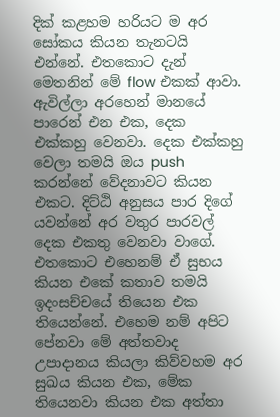දික් කළහම හරියට ම අර සෝකය කියන තැනටයි එන්නේ. එතකොට දැන් මෙතනින් මේ flow එකක් ආවා. ඇවිල්ලා අරහෙන් මානයේ පාරෙන් එන එක, දෙක එක්කහු වෙනවා. දෙක එක්කහු වෙලා තමයි ඔය push කරන්නේ වේදනාවට කියන එකට. දිට්ඨි අනුසය පාර දිගේ යවන්නේ අර වතුර පාරවල් දෙක එකතු වෙනවා වාගේ. එතකොට එහෙනම් ඒ සුභය කියන එකේ කතාව තමයි ඉදංසච්චයේ තියෙන එක තියෙන්නේ. එහෙම නම් අපිට පේනවා මේ අත්තවාද උපාදානය කියලා කිව්වහම අර සුඛය කියන එක, මේක තියෙනවා කියන එක අත්තා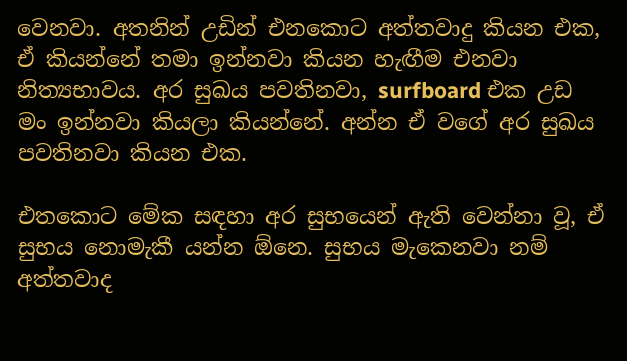වෙනවා. අතනින් උඩින් එනකොට අත්තවාදු කියන එක, ඒ කියන්නේ තමා ඉන්නවා කියන හැඟීම එනවා නිත්‍යභාවය. අර සුඛය පවතිනවා, surfboard එක උඩ මං ඉන්නවා කියලා කියන්නේ. අන්න ඒ වගේ අර සුඛය පවතිනවා කියන එක.

එතකොට මේක සඳහා අර සුභයෙන් ඇති වෙන්නා වූ, ඒ සුභය නොමැකී යන්න ඕනෙ. සුභය මැකෙනවා නම් අත්තවාද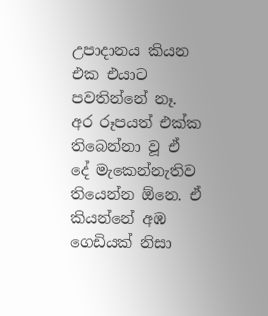උපාදානය කියන එක එයාට පවතින්නේ නෑ. අර රූපයත් එක්ක තිබෙන්නා වූ ඒ දේ මැකෙන්නැතිව තියෙන්න ඕනෙ. ඒ කියන්නේ අඹ ගෙඩියක් නිසා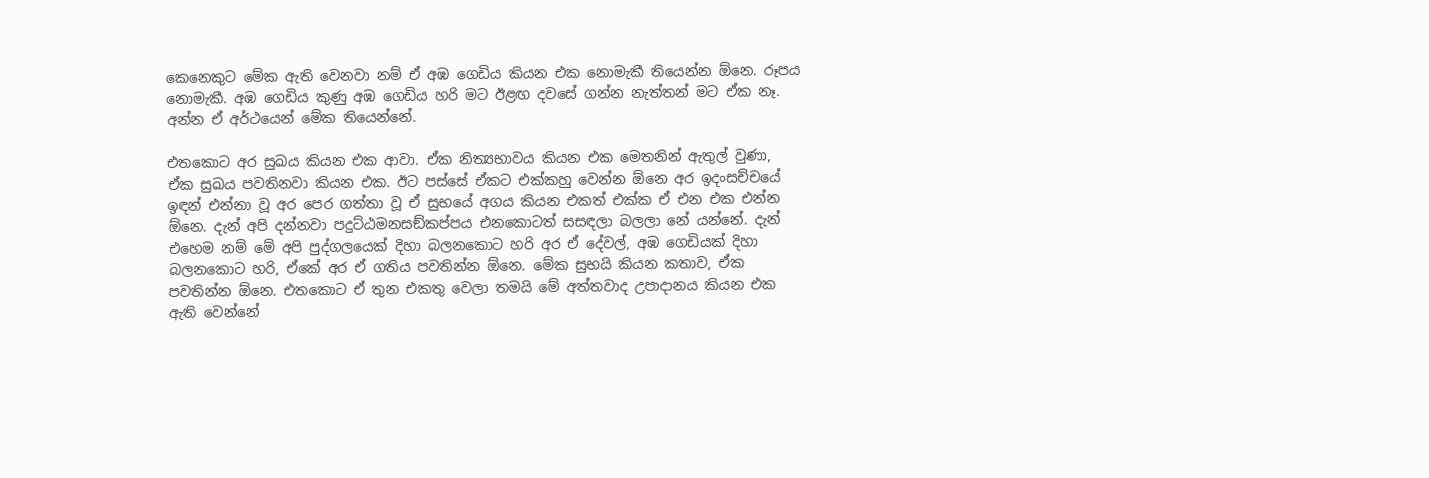කෙනෙකුට මේක ඇති වෙනවා නම් ඒ අඹ ගෙඩිය කියන එක නොමැකී තියෙන්න ඕනෙ. රූපය නොමැකී. අඹ ගෙඩිය කුණු අඹ ගෙඩිය හරි මට ඊළඟ දවසේ ගන්න නැත්තන් මට ඒක නෑ. අන්න ඒ අර්ථයෙන් මේක තියෙන්නේ.

එතකොට අර සුඛය කියන එක ආවා. ඒක නිත්‍යභාවය කියන එක මෙතනින් ඇතුල් වුණා, ඒක සුඛය පවතිනවා කියන එක. ඊට පස්සේ ඒකට එක්කහු වෙන්න ඕනෙ අර ඉදංසච්චයේ ඉඳන් එන්නා වූ අර පෙර ගත්තා වූ ඒ සුභයේ අගය කියන එකත් එක්ක ඒ එන එක එන්න ඕනෙ. දැන් අපි දන්නවා පදුට්ඨමනසඞ්කප්පය එනකොටත් සසඳලා බලලා නේ යන්නේ. දැන් එහෙම නම් මේ අපි පුද්ගලයෙක් දිහා බලනකොට හරි අර ඒ දේවල්, අඹ ගෙඩියක් දිහා බලනකොට හරි, ඒකේ අර ඒ ගතිය පවතින්න ඕනෙ. මේක සුභයි කියන කතාව, ඒක පවතින්න ඕනෙ. එතකොට ඒ තුන එකතු වෙලා තමයි මේ අත්තවාද උපාදානය කියන එක ඇති වෙන්නේ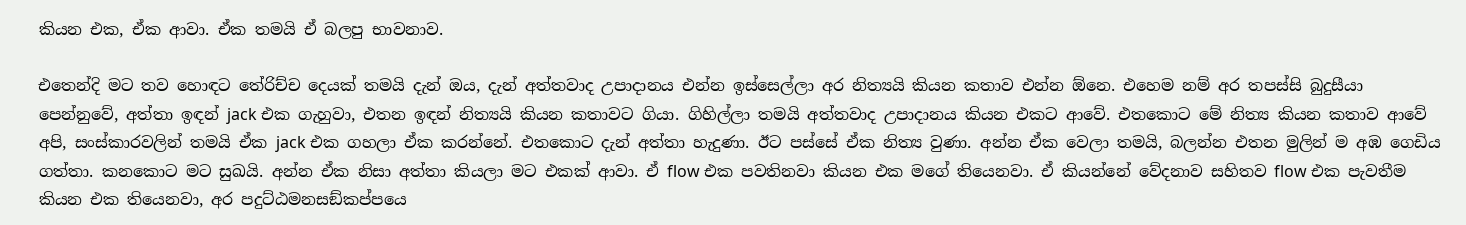කියන එක, ඒක ආවා. ඒක තමයි ඒ බලපු භාවනාව.

එතෙන්දි මට තව හොඳට තේරිච්ච දෙයක් තමයි දැන් ඔය, දැන් අත්තවාද උපාදානය එන්න ඉස්සෙල්ලා අර නිත්‍යයි කියන කතාව එන්න ඕනෙ. එහෙම නම් අර තපස්සි බුදුසීයා පෙන්නුවේ, අත්තා ඉඳන් jack එක ගැහුවා, එතන ඉඳන් නිත්‍යයි කියන කතාවට ගියා. ගිහිල්ලා තමයි අත්තවාද උපාදානය කියන එකට ආවේ. එතකොට මේ නිත්‍ය කියන කතාව ආවේ අපි, සංස්කාරවලින් තමයි ඒක jack එක ගහලා ඒක කරන්නේ. එතකොට දැන් අත්තා හැදුණා. ඊට පස්සේ ඒක නිත්‍ය වුණා. අන්න ඒක වෙලා තමයි, බලන්න එතන මුලින් ම අඹ ගෙඩිය ගත්තා. කනකොට මට සුඛයි. අන්න ඒක නිසා අත්තා කියලා මට එකක් ආවා. ඒ flow එක පවතිනවා කියන එක මගේ තියෙනවා. ඒ කියන්නේ වේදනාව සහිතව flow එක පැවතීම කියන එක තියෙනවා, අර පදුට්ඨමනසඞ්කප්පයෙ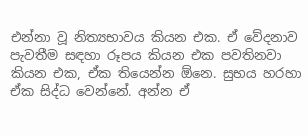එන්නා වූ නිත්‍යභාවය කියන එක. ඒ වේදනාව පැවතීම සඳහා රූපය කියන එක පවතිනවා කියන එක, ඒක තියෙන්න ඕනෙ. සුභය හරහා ඒක සිද්ධ වෙන්නේ. අන්න ඒ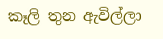කෑලි තුන ඇවිල්ලා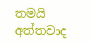තමයි අත්තවාද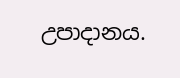උපාදානය.